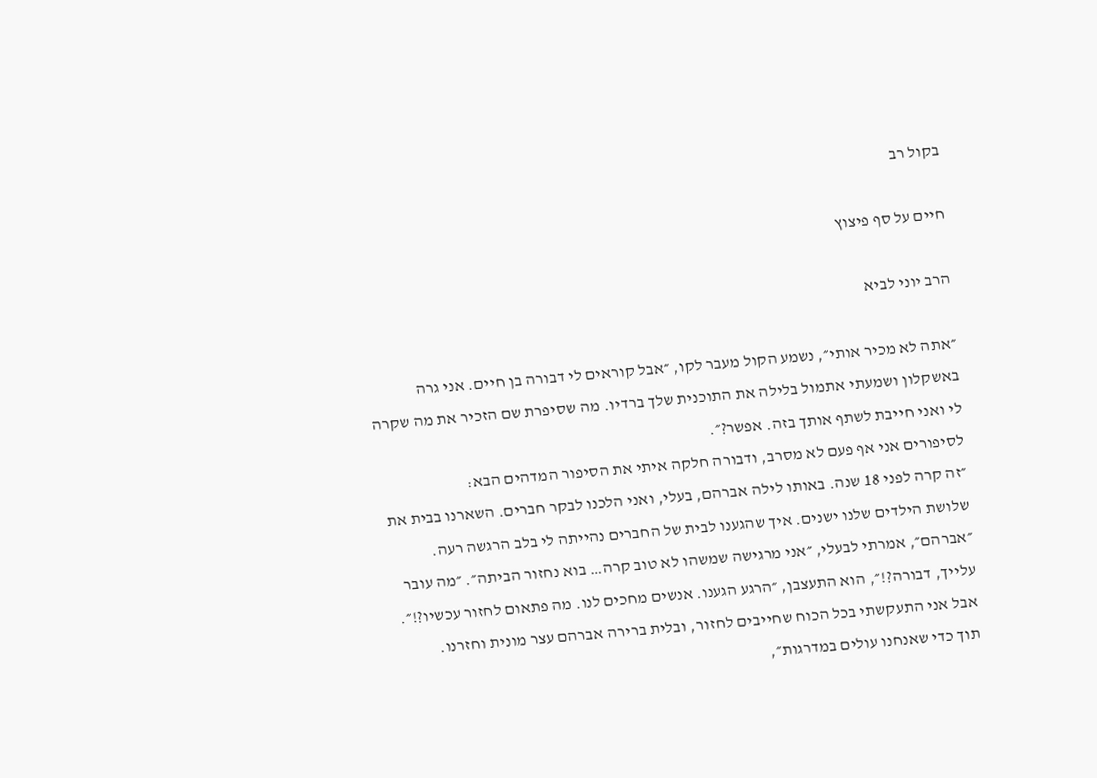בקול רב

חיים על סף פיצוץ

הרב יוני לביא

״אתה לא מכיר אותי״, נשמע הקול מעבר לקו, ״אבל קוראים לי דבורה בן חיים. אני גרה באשקלון ושמעתי אתמול בלילה את התוכנית שלך ברדיו. מה שסיפרת שם הזכיר את מה שקרה לי ואני חייבת לשתף אותך בזה. אפשר?״.
לסיפורים אני אף פעם לא מסרב, ודבורה חלקה איתי את הסיפור המדהים הבא:
״זה קרה לפני 18 שנה. באותו לילה אברהם, בעלי, ואני הלכנו לבקר חברים. השארנו בבית את שלושת הילדים שלנו ישנים. איך שהגענו לבית של החברים נהייתה לי בלב הרגשה רעה. ״אברהם״, אמרתי לבעלי, ״אני מרגישה שמשהו לא טוב קרה… בוא נחזור הביתה״. ״מה עובר עלייך, דבורה?!״, הוא התעצבן, ״הרגע הגענו. אנשים מחכים לנו. מה פתאום לחזור עכשיו?!״. אבל אני התעקשתי בכל הכוח שחייבים לחזור, ובלית ברירה אברהם עצר מונית וחזרנו.
תוך כדי שאנחנו עולים במדרגות״,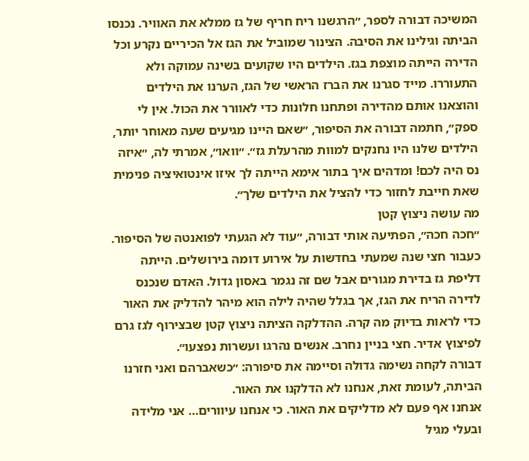המשיכה דבורה לספר, ״הרגשנו ריח חריף של גז ממלא את האוויר. נכנסו הביתה וגילינו את הסיבה. הצינור שמוביל את הגז אל הכיריים נקרע וכל הדירה הייתה מוצפת בגז. הילדים היו שקועים בשינה עמוקה ולא התעוררו. מייד סגרנו את הברז הראשי של הגז, הערנו את הילדים והוצאנו אותם מהדירה ופתחנו חלונות כדי לאוורר את הכול. אין לי ספק״, חתמה דבורה את הסיפור, ״שאם היינו מגיעים שעה מאוחר יותר, הילדים שלנו היו נחנקים למוות מהרעלת גז״. ״וואו״, אמרתי לה, ״איזה נס היה לכם! ומדהים איך בתור אימא הייתה לך איזו אינטואיציה פנימית שאת חייבת לחזור כדי להציל את הילדים שלך״.
מה עושה ניצוץ קטן
״חכה חכה״, הפתיעה אותי דבורה, ״עוד לא הגעתי לפואנטה של הסיפור. כעבור חצי שנה שמעתי בחדשות על אירוע דומה בירושלים. הייתה דליפת גז בדירת מגורים אבל שם זה נגמר באסון גדול. האדם שנכנס לדירה הריח את הגז, אך בגלל שהיה לילה הוא מיהר להדליק את האור כדי לראות בדיוק מה קרה. ההדלקה הציתה ניצוץ קטן שבצירוף לגז גרם לפיצוץ אדיר. חצי בניין נחרב. אנשים נהרגו ועשרות נפצעו״.
דבורה לקחה נשימה גדולה וסיימה את סיפורה: ״כשאברהם ואני חזרנו הביתה, לעומת זאת, אנחנו לא הדלקנו את האור.
אנחנו אף פעם לא מדליקים את האור. כי אנחנו עיוורים… אני מלידה ובעלי מגיל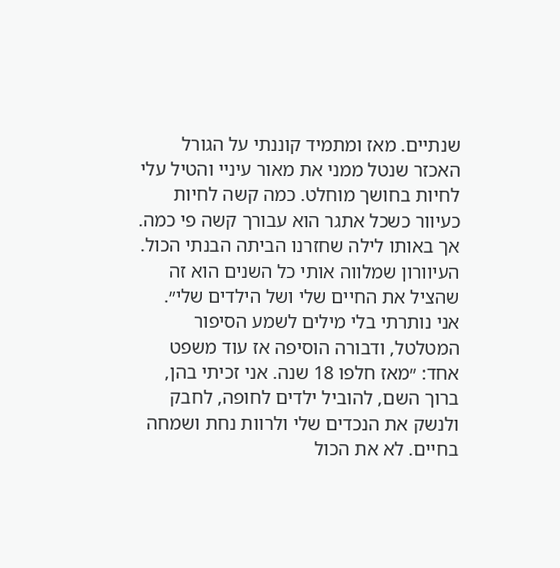שנתיים. מאז ומתמיד קוננתי על הגורל האכזר שנטל ממני את מאור עיניי והטיל עלי לחיות בחושך מוחלט. כמה קשה לחיות כעיוור כשכל אתגר הוא עבורך קשה פי כמה. אך באותו לילה שחזרנו הביתה הבנתי הכול. העיוורון שמלווה אותי כל השנים הוא זה שהציל את החיים שלי ושל הילדים שלי״.
אני נותרתי בלי מילים לשמע הסיפור המטלטל, ודבורה הוסיפה אז עוד משפט אחד: ״מאז חלפו 18 שנה. אני זכיתי בהן, ברוך השם, להוביל ילדים לחופה, לחבק ולנשק את הנכדים שלי ולרוות נחת ושמחה בחיים. לא את הכול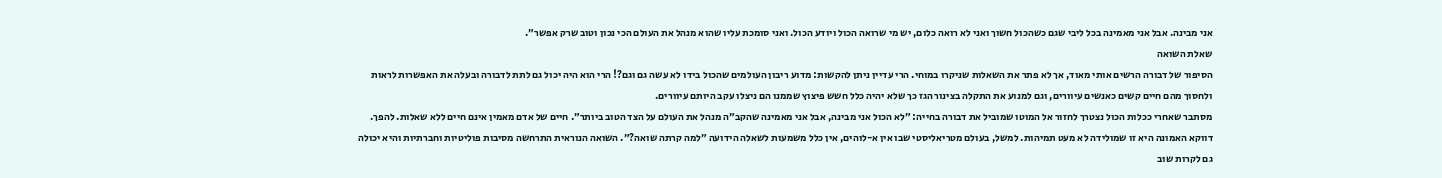אני מבינה. אבל אני מאמינה בכל ליבי שגם כשהכול חשוך ואני לא רואה כלום, יש מי שרואה הכול ויודע הכול. ואני סומכת עליו שהוא מנהל את העולם הכי נכון וטוב שרק אפשר״.
שאלת השואה
הסיפור של דבורה הרשים אותי מאוד, אך לא פתר את השאלות שניקרו במוחי. הרי עדיין ניתן להקשות: מדוע ריבון העולמים שהכול בידו לא עשה גם וגם?! הרי הוא היה יכול גם לתת לדבורה ובעלה את האפשרות לראות ולחסוך מהם חיים קשים כאנשים עיוורים, וגם למנוע את התקלה בצינור הגז כך שלא יהיה כלל חשש פיצוץ שממנו הם ניצלו עקב היותם עיוורים.
מסתבר שאחרי ככלות הכול נצטרך לחזור אל המוטו שמוביל את דבורה בחייה: ״לא הכול אני מבינה, אבל אני מאמינה שהקב״ה מנהל את העולם על הצד הטוב ביותר״. חיים של אדם מאמין אינם חיים ללא שאלות. להפך. דווקא האמונה היא זו שמולידה לא מעט תמיהות. למשל, בעולם מטריאליסטי שבו אין א-לוהים, אין כלל משמעות לשאלה הידועה ״למה קרתה שואה?״. השואה הנוראית התרחשה מסיבות פוליטיות וחברתיות והיא יכולה גם לקרות שוב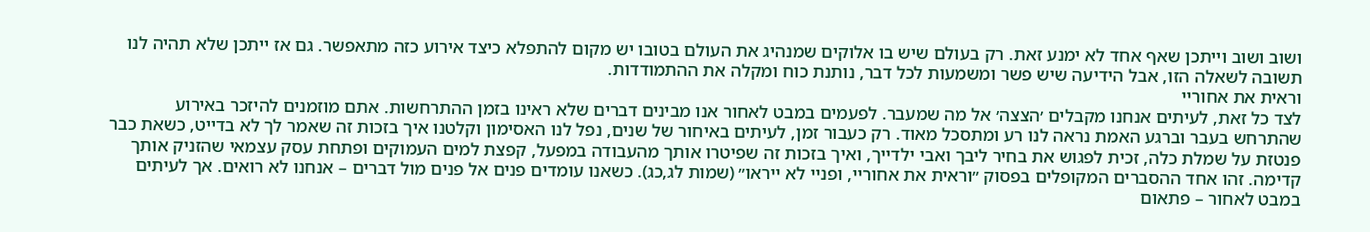ושוב ושוב וייתכן שאף אחד לא ימנע זאת. רק בעולם שיש בו אלוקים שמנהיג את העולם בטובו יש מקום להתפלא כיצד אירוע כזה מתאפשר. גם אז ייתכן שלא תהיה לנו תשובה לשאלה הזו, אבל הידיעה שיש פשר ומשמעות לכל דבר, נותנת כוח ומקלה את ההתמודדות.
וראית את אחוריי
לצד כל זאת, לעיתים אנחנו מקבלים ׳הצצה׳ אל מה שמעבר. לפעמים במבט לאחור אנו מבינים דברים שלא ראינו בזמן ההתרחשות. אתם מוזמנים להיזכר באירוע שהתרחש בעבר וברגע האמת נראה לנו רע ומתסכל מאוד. רק כעבור זמן, לעיתים באיחור של שנים, נפל לנו האסימון וקלטנו איך בזכות זה שאמר לך לא בדייט, כשאת כבר פנטזת על שמלת כלה, זכית לפגוש את בחיר ליבך ואבי ילדייך, ואיך בזכות זה שפיטרו אותך מהעבודה במפעל, קפצת למים העמוקים ופתחת עסק עצמאי שהזניק אותך קדימה. זהו אחד ההסברים המקופלים בפסוק ״וראית את אחוריי, ופניי לא ייראו״ (שמות לג,כג). כשאנו עומדים פנים אל פנים מול דברים – אנחנו לא רואים. אך לעיתים במבט לאחור – פתאום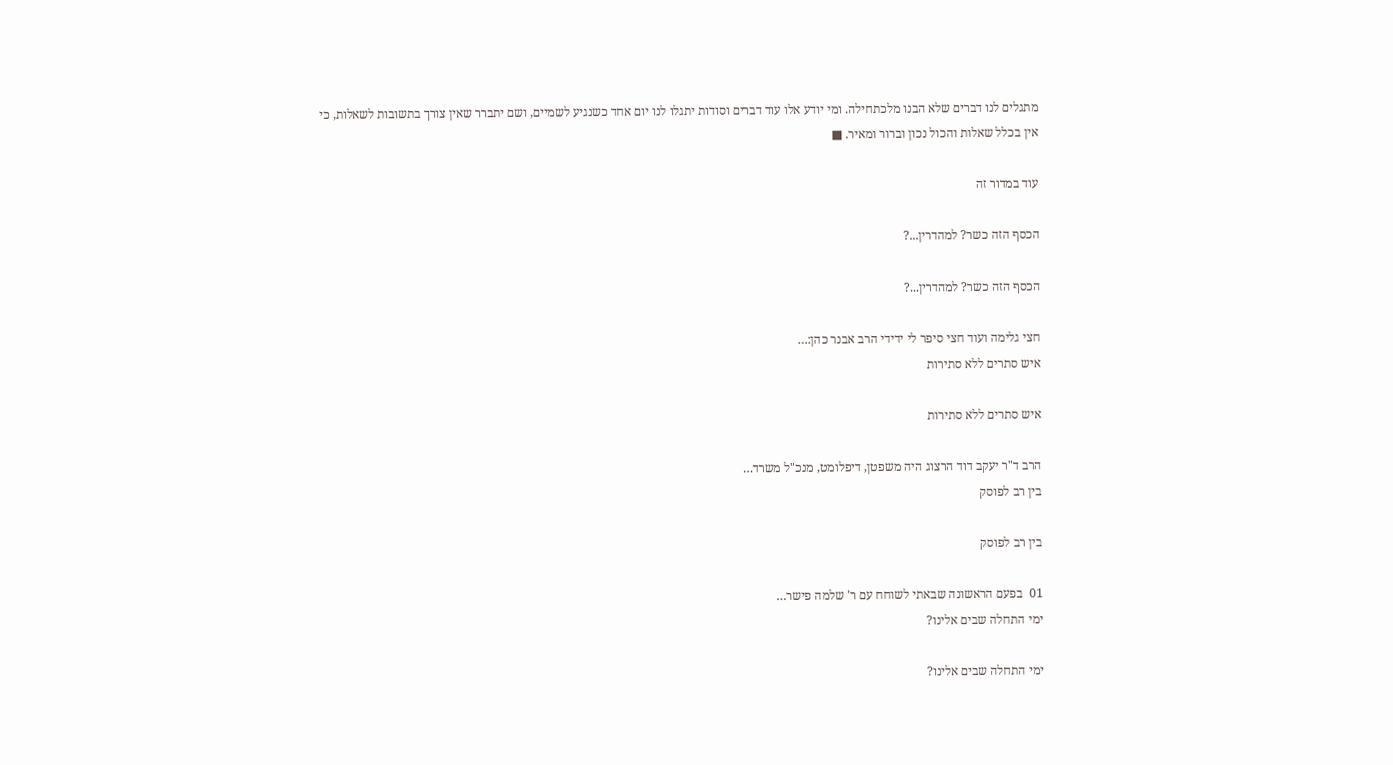מתגלים לנו דברים שלא הבנו מלכתחילה. ומי יודע אלו עוד דברים וסודות יתגלו לנו יום אחד כשנגיע לשמיים, ושם יתברר שאין צורך בתשובות לשאלות, כי אין בכלל שאלות והכול נכון וברור ומאיר. ■

עוד במדור זה

הכסף הזה כשר? למהדרין...?

הכסף הזה כשר? למהדרין...?

חצי גלימה ועוד חצי סיפר לי ידידי הרב אבנר כהן:…
איש סתרים ללא סתירות

איש סתרים ללא סתירות

הרב ד"ר יעקב דוד הרצוג היה משפטן, דיפלומט, מנכ"ל משרד…
בין רב לפוסק

בין רב לפוסק

01  בפעם הראשונה שבאתי לשוחח עם ר' שלמה פישר…
ימי התחלה שבים אלינו?

ימי התחלה שבים אלינו?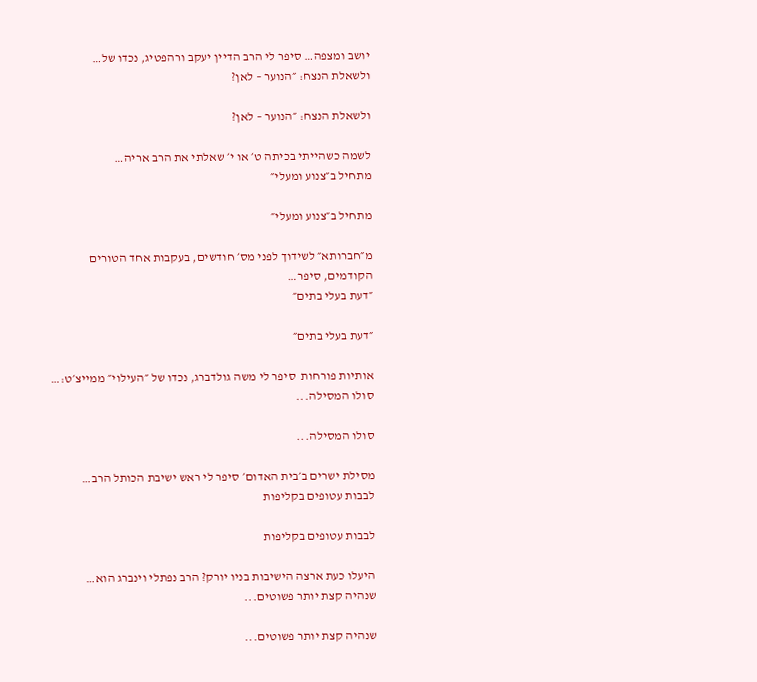יושב ומצפה… סיפר לי הרב הדיין יעקב ורהפטיג, נכדו של…
ולשאלת הנצח: ״הנוער – לאן?

ולשאלת הנצח: ״הנוער – לאן?

לשמה כשהייתי בכיתה ט׳ או י׳ שאלתי את הרב אריה…
מתחיל ב״צנוע ומעלי״

מתחיל ב״צנוע ומעלי״

מ״חברותא״ לשידוך לפני מס׳ חודשים, בעקבות אחד הטורים הקודמים, סיפר…
״דעת בעלי בתים״

״דעת בעלי בתים״

אותיות פורחות  סיפר לי משה גולדברג, נכדו של ״העילוי״ ממייצ׳ט:…
סולו המסילה...

סולו המסילה...

מסילת ישרים ב׳בית האדום׳ סיפר לי ראש ישיבת הכותל הרב…
לבבות עטופים בקליפות

לבבות עטופים בקליפות

היעלו כעת ארצה הישיבות בניו יורק? הרב נפתלי וינברג הוא…
שנהיה קצת יותר פשוטים...

שנהיה קצת יותר פשוטים...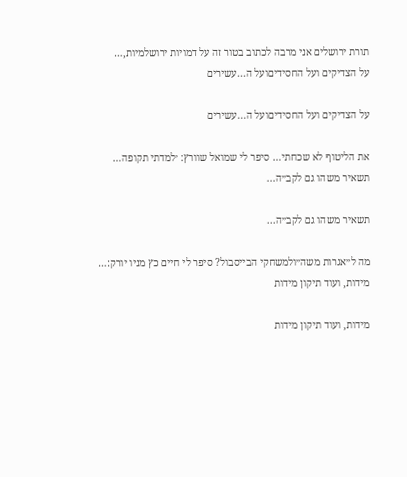תורת ירושלים אני מרבה לכתוב בטור זה על דמויות ירושלמיות,…
על הצדיקים ועל החסידיםועל ה...עשירים

על הצדיקים ועל החסידיםועל ה...עשירים

את הליטוף לא שכחתי… סיפר לי שמואל שוורץ: ׳למדתי תקופה…
תשאיר משהו גם לקב״ה...

תשאיר משהו גם לקב״ה...

מה ל״אגרות משה״ולמשחקי הבייסבול? סיפר לי חיים כץ מניו יורק:…
מידות, ועוד תיקון מידות

מידות, ועוד תיקון מידות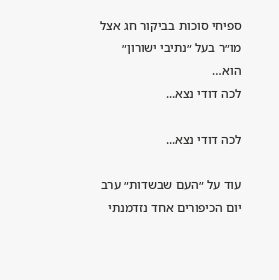ספיחי סוכות בביקור חג אצל מו״ר בעל ״נתיבי ישורון״ הוא…
לכה דודי נצא...

לכה דודי נצא...

עוד על ״העם שבשדות״ ערב יום הכיפורים אחד נזדמנתי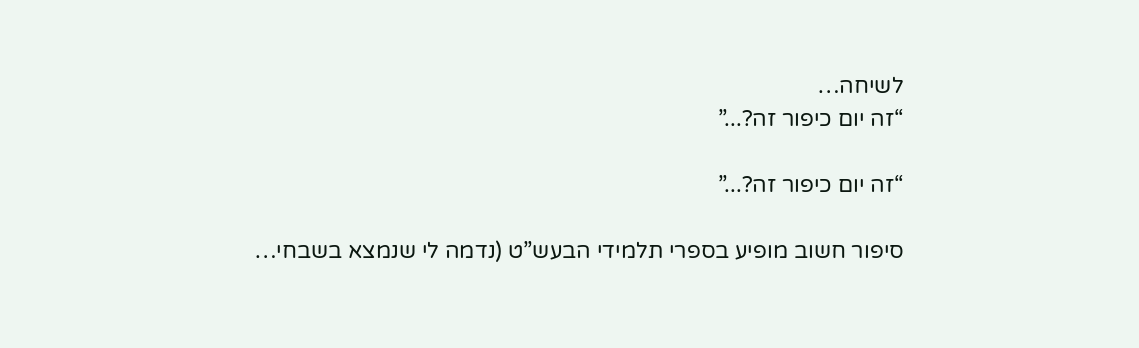לשיחה…
“זה יום כיפור זה?...”

“זה יום כיפור זה?...”

סיפור חשוב מופיע בספרי תלמידי הבעש”ט (נדמה לי שנמצא בשבחי…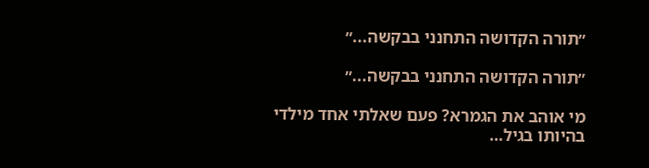״תורה הקדושה התחנני בבקשה...״

״תורה הקדושה התחנני בבקשה...״

מי אוהב את הגמרא? פעם שאלתי אחד מילדי בהיותו בגיל…